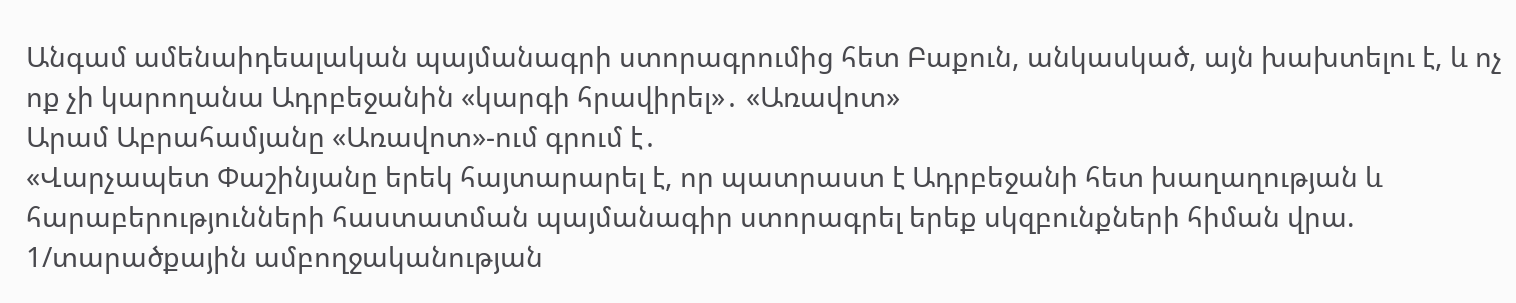Անգամ ամենաիդեալական պայմանագրի ստորագրումից հետ Բաքուն, անկասկած, այն խախտելու է, և ոչ ոք չի կարողանա Ադրբեջանին «կարգի հրավիրել»․ «Առավոտ»
Արամ Աբրահամյանը «Առավոտ»-ում գրում է․
«Վարչապետ Փաշինյանը երեկ հայտարարել է, որ պատրաստ է Ադրբեջանի հետ խաղաղության և հարաբերությունների հաստատման պայմանագիր ստորագրել երեք սկզբունքների հիման վրա. 1/տարածքային ամբողջականության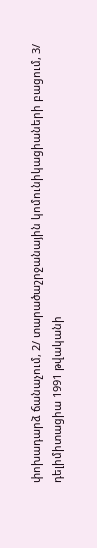փոխադարձ ճանաչում, 2/ տարածաշրջանային կոմունիկացիաների բացում, 3/ դելիմիտացիա 1991 թվականի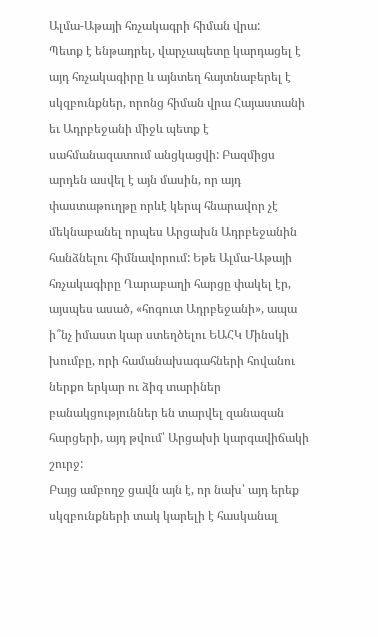Ալմա-Աթայի հռչակագրի հիման վրա:
Պետք է ենթադրել, վարչապետը կարդացել է այդ հռչակագիրը և այնտեղ հայտնաբերել է սկզբունքներ, որոնց հիման վրա Հայաստանի եւ Ադրբեջանի միջև պետք է սահմանազատում անցկացվի: Բազմիցս արդեն ասվել է այն մասին, որ այդ փաստաթուղթը որևէ կերպ հնարավոր չէ մեկնաբանել որպես Արցախն Ադրբեջանին հանձնելու հիմնավորում: Եթե Ալմա-Աթայի հռչակագիրը Ղարաբաղի հարցը փակել էր, այսպես ասած, «հոգուտ Ադրբեջանի», ապա ի՞նչ իմաստ կար ստեղծելու ԵԱՀԿ Մինսկի խումբը, որի համանախագահների հովանու ներքո երկար ու ձիգ տարիներ բանակցություններ են տարվել զանազան հարցերի, այդ թվում՝ Արցախի կարգավիճակի շուրջ:
Բայց ամբողջ ցավն այն է, որ նախ՝ այդ երեք սկզբունքների տակ կարելի է հասկանալ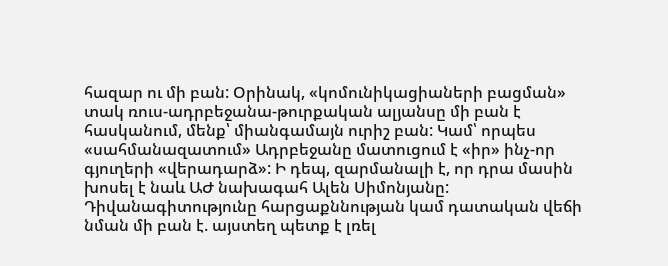հազար ու մի բան: Օրինակ, «կոմունիկացիաների բացման» տակ ռուս-ադրբեջանա-թուրքական ալյանսը մի բան է հասկանում, մենք՝ միանգամայն ուրիշ բան: Կամ՝ որպես «սահմանազատում» Ադրբեջանը մատուցում է «իր» ինչ-որ գյուղերի «վերադարձ»: Ի դեպ, զարմանալի է, որ դրա մասին խոսել է նաև ԱԺ նախագահ Ալեն Սիմոնյանը: Դիվանագիտությունը հարցաքննության կամ դատական վեճի նման մի բան է. այստեղ պետք է լռել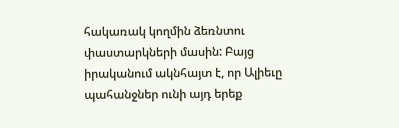հակառակ կողմին ձեռնտու փաստարկների մասին: Բայց իրականում ակնհայտ է, որ Ալիեւը պահանջներ ունի այդ երեք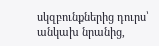սկզբունքներից դուրս՝ անկախ նրանից,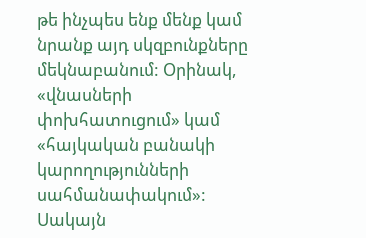թե ինչպես ենք մենք կամ նրանք այդ սկզբունքները մեկնաբանում: Օրինակ, «վնասների փոխհատուցում» կամ «հայկական բանակի կարողությունների սահմանափակում»:
Սակայն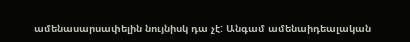ամենասարսափելին նույնիսկ դա չէ: Անգամ ամենաիդեալական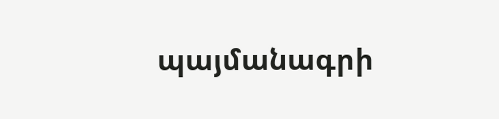պայմանագրի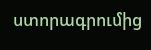ստորագրումից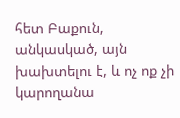հետ Բաքուն, անկասկած, այն խախտելու է, և ոչ ոք չի կարողանա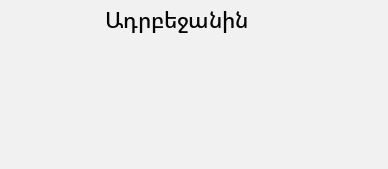Ադրբեջանին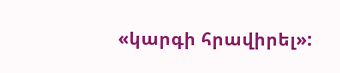«կարգի հրավիրել»: